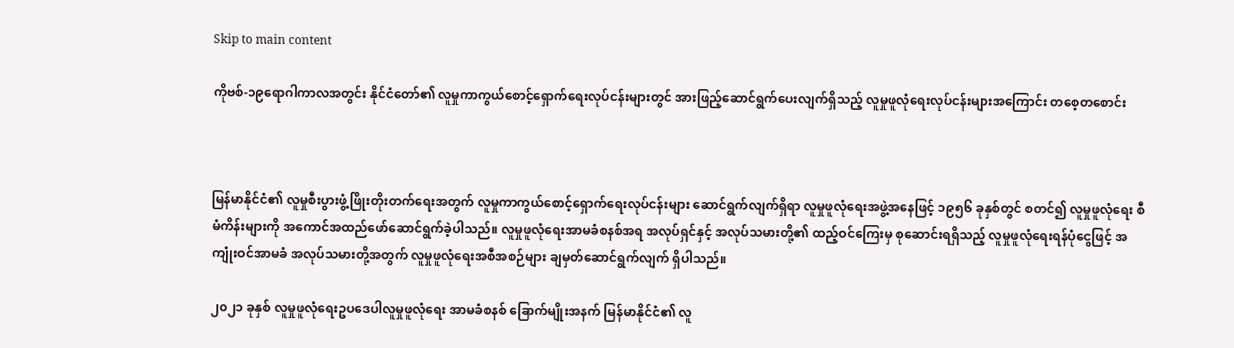Skip to main content

ကိုဗစ်-၁၉ရောဂါကာလအတွင်း နိုင်ငံတော်၏ လူမှုကာကွယ်စောင့်ရှောက်ရေးလုပ်ငန်းများတွင် အားဖြည့်ဆောင်ရွက်ပေးလျက်ရှိသည့် လူမှုဖူလုံရေးလုပ်ငန်းများအကြောင်း တစေ့တစောင်း



မြန်မာနိုင်ငံ၏ လူမှုစီးပွားဖွံ့ဖြိုးတိုးတက်ရေးအတွက် လူမှုကာကွယ်စောင့်ရှောက်ရေးလုပ်ငန်းများ ဆောင်ရွက်လျက်ရှိရာ လူမှုဖူလုံရေးအဖွဲ့အနေဖြင့် ၁၉၅၆ ခုနှစ်တွင် စတင်၍ လူမှုဖူလုံရေး စီမံကိန်းများကို အကောင်အထည်ဖော်ဆောင်ရွက်ခဲ့ပါသည်။ လူမှုဖူလုံရေးအာမခံစနစ်အရ အလုပ်ရှင်နှင့် အလုပ်သမားတို့၏ ထည့်ဝင်ကြေးမှ စုဆောင်းရရှိသည့် လူမှုဖူလုံရေးရန်ပုံငွေဖြင့် အကျုံးဝင်အာမခံ အလုပ်သမားတို့အတွက် လူမှုဖူလုံရေးအစီအစဉ်များ ချမှတ်ဆောင်ရွက်လျက် ရှိပါသည်။

၂၀၂၁ ခုနှစ် လူမှုဖူလုံရေးဥပဒေပါလူမှုဖူလုံရေး အာမခံစနစ် ခြောက်မျိုးအနက် မြန်မာနိုင်ငံ၏ လူ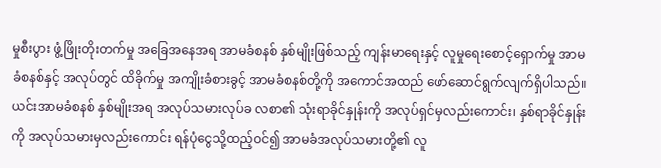မှုစီးပွား ဖွံ့ဖြိုးတိုးတက်မှု အခြေအနေအရ အာမခံစနစ် နှစ်မျိုးဖြစ်သည့် ကျန်းမာရေးနှင့် လူမှုရေးစောင့်ရှောက်မှု အာမခံစနစ်နှင့် အလုပ်တွင် ထိခိုက်မှု အကျိုးခံစားခွင့် အာမခံစနစ်တို့ကို အကောင်အထည် ဖော်ဆောင်ရွက်လျက်ရှိပါသည်။ ယင်းအာမခံစနစ် နှစ်မျိုးအရ အလုပ်သမားလုပ်ခ လစာ၏ သုံးရာခိုင်နှုန်းကို အလုပ်ရှင်မှလည်းကောင်း၊ နှစ်ရာခိုင်နှုန်းကို အလုပ်သမားမှလည်းကောင်း ရန်ပုံငွေသို့ထည့်ဝင်၍ အာမခံအလုပ်သမားတို့၏ လူ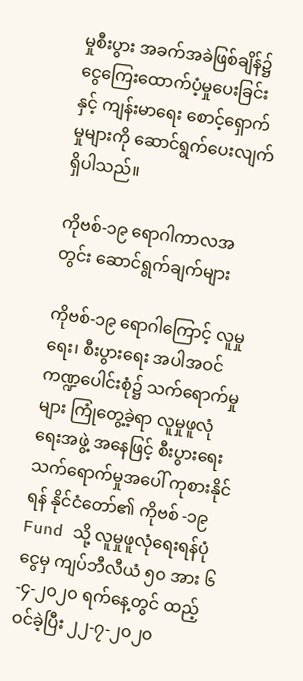မှုစီးပွား အခက်အခဲဖြစ်ချိန်၌ ငွေကြေးထောက်ပံ့မှုပေးခြင်းနှင့် ကျန်းမာရေး စောင့်ရှောက်မှုများကို ဆောင်ရွက်ပေးလျက်ရှိပါသည်။

ကိုဗစ်-၁၉ ရောဂါကာလအတွင်း ဆောင်ရွက်ချက်များ

ကိုဗစ်-၁၉ ရောဂါကြောင့် လူမှုရေး၊ စီးပွားရေး အပါအဝင် ကဏ္ဍပေါင်းစုံ၌ သက်ရောက်မှုများ ကြုံတွေ့ခဲ့ရာ လူမှုဖူလုံရေးအဖွဲ့ အနေဖြင့် စီးပွားရေး သက်ရောက်မှုအပေါ် ကုစားနိုင်ရန် နိုင်ငံတော်၏ ကိုဗစ် -၁၉ Fund သို့ လူမှုဖူလုံရေးရန်ပုံငွေမှ ကျပ်ဘီလီယံ ၅၀ အား ၆-၄-၂၀၂၀ ရက်နေ့တွင် ထည့်ဝင်ခဲ့ပြီး ၂၂-၇-၂၀၂၀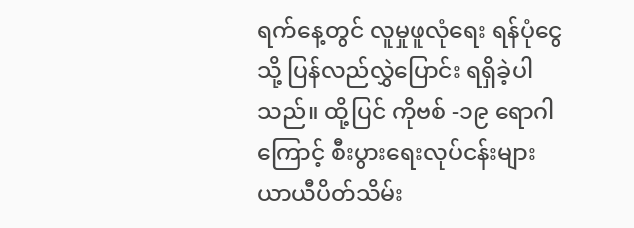ရက်နေ့တွင် လူမှုဖူလုံရေး ရန်ပုံငွေသို့ ပြန်လည်လွှဲပြောင်း ရရှိခဲ့ပါသည်။ ထို့ပြင် ကိုဗစ် -၁၉ ရောဂါကြောင့် စီးပွားရေးလုပ်ငန်းများ ယာယီပိတ်သိမ်း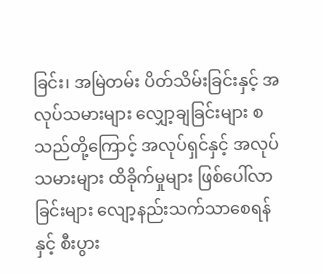ခြင်း၊ အမြဲတမ်း ပိတ်သိမ်းခြင်းနှင့် အလုပ်သမားများ လျှော့ချခြင်းများ စသည်တို့ကြောင့် အလုပ်ရှင်နှင့် အလုပ်သမားများ ထိခိုက်မှုများ ဖြစ်ပေါ်လာခြင်းများ လျော့နည်းသက်သာစေရန်နှင့် စီးပွား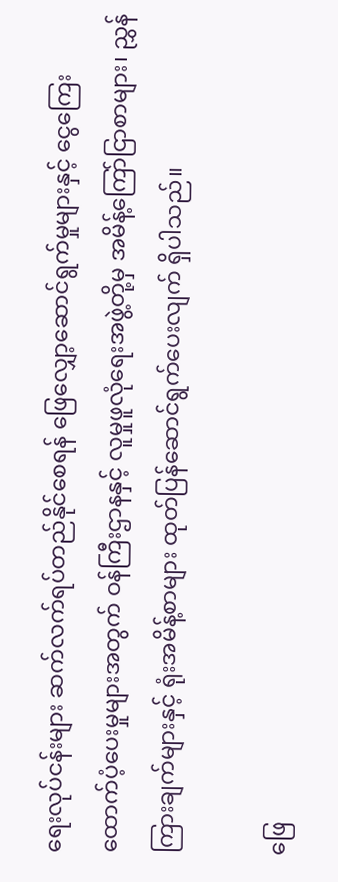ရေးလုပ်ငန်းများ ဆက်လက်ရပ်တည်နိုင်စေရန် ဖြေလျှော့ဆောင်ရွက်မှုများနှင့် ငွေကြေး ထောက်ပံ့ပေးမှုများအတွက် ဝန်ကြီးဌာနနှင့် လူမှုဖူလုံရေးအဖွဲ့တို့မှ အမိန့်ကြော်ငြာစာများ၊ ညွှန်ကြားချက်များနှင့် ရုံးအမိန့်စာများ ထုတ်ပြန်ဆောင်ရွက်ပေးလျက် ရှိပါသည်။

ဖြေ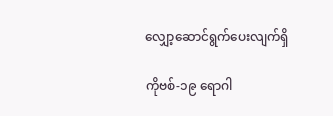လျှော့ဆောင်ရွက်ပေးလျက်ရှိ

ကိုဗစ်-၁၉ ရောဂါ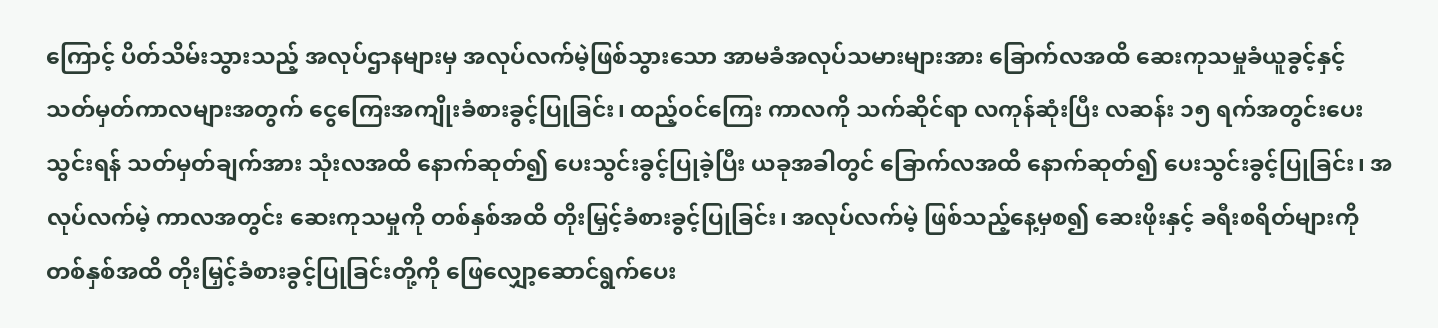ကြောင့် ပိတ်သိမ်းသွားသည့် အလုပ်ဌာနများမှ အလုပ်လက်မဲ့ဖြစ်သွားသော အာမခံအလုပ်သမားများအား ခြောက်လအထိ ဆေးကုသမှုခံယူခွင့်နှင့် သတ်မှတ်ကာလများအတွက် ငွေကြေးအကျိုးခံစားခွင့်ပြုခြင်း၊ ထည့်ဝင်ကြေး ကာလကို သက်ဆိုင်ရာ လကုန်ဆုံးပြီး လဆန်း ၁၅ ရက်အတွင်းပေးသွင်းရန် သတ်မှတ်ချက်အား သုံးလအထိ နောက်ဆုတ်၍ ပေးသွင်းခွင့်ပြုခဲ့ပြီး ယခုအခါတွင် ခြောက်လအထိ နောက်ဆုတ်၍ ပေးသွင်းခွင့်ပြုခြင်း၊ အလုပ်လက်မဲ့ ကာလအတွင်း ဆေးကုသမှုကို တစ်နှစ်အထိ တိုးမြှင့်ခံစားခွင့်ပြုခြင်း၊ အလုပ်လက်မဲ့ ဖြစ်သည့်နေ့မှစ၍ ဆေးဖိုးနှင့် ခရီးစရိတ်များကို တစ်နှစ်အထိ တိုးမြှင့်ခံစားခွင့်ပြုခြင်းတို့ကို ဖြေလျှော့ဆောင်ရွက်ပေး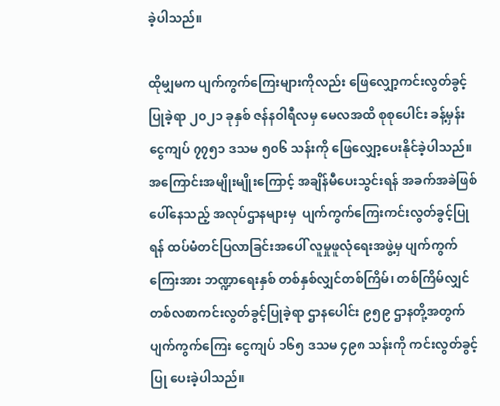ခဲ့ပါသည်။

ထိုမျှမက ပျက်ကွက်ကြေးများကိုလည်း ဖြေလျှော့ကင်းလွတ်ခွင့်ပြုခဲ့ရာ ၂၀၂၁ ခုနှစ် ဇန်နဝါရီလမှ မေလအထိ စုစုပေါင်း ခန့်မှန်းငွေကျပ် ၇၇၅၁ ဒသမ ၅၀၆ သန်းကို ဖြေလျှော့ပေးနိုင်ခဲ့ပါသည်။ အကြောင်းအမျိုးမျိုးကြောင့် အချိန်မီပေးသွင်းရန် အခက်အခဲဖြစ်ပေါ်နေသည့် အလုပ်ဌာနများမှ  ပျက်ကွက်ကြေးကင်းလွတ်ခွင့်ပြုရန် ထပ်မံတင်ပြလာခြင်းအပေါ် လူမှုဖူလုံရေးအဖွဲ့မှ ပျက်ကွက်ကြေးအား ဘဏ္ဍာရေးနှစ် တစ်နှစ်လျှင်တစ်ကြိမ်၊ တစ်ကြိမ်လျှင် တစ်လစာကင်းလွတ်ခွင့်ပြုခဲ့ရာ ဌာနပေါင်း ၉၅၉ ဌာနတို့အတွက် ပျက်ကွက်ကြေး ငွေကျပ် ၁၆၅ ဒသမ ၄၉၈ သန်းကို ကင်းလွတ်ခွင့်ပြု ပေးခဲ့ပါသည်။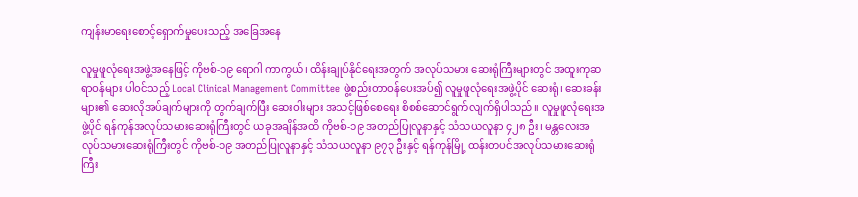ကျန်းမာရေးစောင့်ရှောက်မှုပေးသည့် အခြေအနေ

လူမှုဖူလုံရေးအဖွဲ့အနေဖြင့် ကိုဗစ်-၁၉ ရောဂါ ကာကွယ်၊ ထိန်းချုပ်နိုင်ရေးအတွက် အလုပ်သမား ဆေးရုံကြီးများတွင် အထူးကုဆရာဝန်များ ပါဝင်သည့် Local Clinical Management Committee ဖွဲ့စည်းတာဝန်ပေးအပ်၍ လူမှုဖူလုံရေးအဖွဲ့ပိုင် ဆေးရုံ၊ ဆေးခန်းများ၏ ဆေးလိုအပ်ချက်များကို တွက်ချက်ပြီး ဆေးဝါးများ အသင့်ဖြစ်စေရေး စိစစ်ဆောင်ရွက်လျက်ရှိပါသည်။ လူမှုဖူလုံရေးအဖွဲ့ပိုင် ရန်ကုန်အလုပ်သမားဆေးရုံကြီးတွင် ယခုအချိန်အထိ ကိုဗစ်-၁၉ အတည်ပြုလူနာနှင့် သံသယလူနာ ၄၂၈ ဦး၊ မန္တလေးအလုပ်သမားဆေးရုံကြီးတွင် ကိုဗစ်-၁၉ အတည်ပြုလူနာနှင့် သံသယလူနာ ၉၇၃ ဦးနှင့် ရန်ကုန်မြို့ ထန်းတပင်အလုပ်သမားဆေးရုံကြီး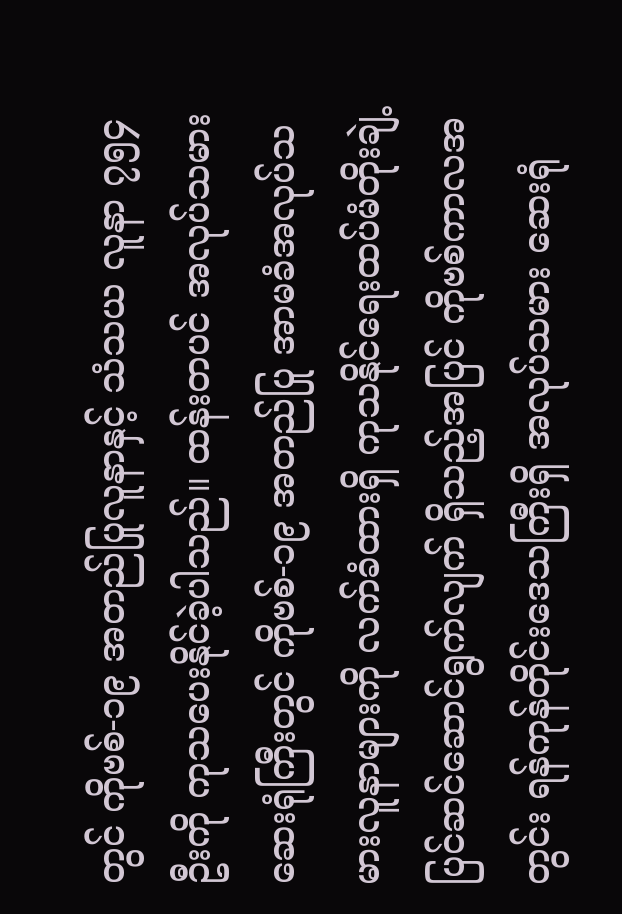တွင် ကိုဗစ်-၁၉ အတည်ပြုလူနာနှင့် သံသယ လူနာ ၇၅၄ ဦးကို ကုသပေးနိုင်ခဲ့ပါသည်။ ထန်းတပင် အလုပ်သမား ဆေးရုံကြီးတွင် ကိုဗစ်-၁၉ အတည်ပြု အာမခံအလုပ်သမားလူနာများကို လက်ခံထားရှိ ကုသနိုင်ရေးထပ်မံတိုးချဲ့ ပြင်ဆင်ဆောင်ရွက်လျက် ရှိသည့်အပြင် ကိုဗစ်ကာလအတွင်း ရန်ကုန်တိုင်းဒေသကြီးရှိ အလုပ်သမား ဆေးရုံ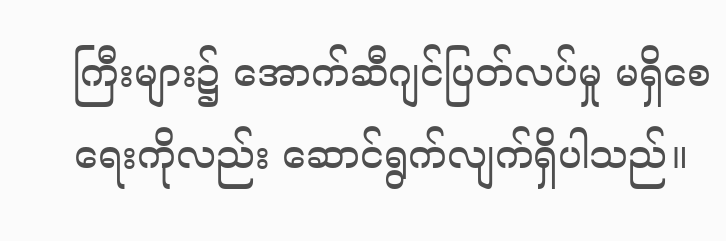ကြီးများ၌ အောက်ဆီဂျင်ပြတ်လပ်မှု မရှိစေရေးကိုလည်း ဆောင်ရွက်လျက်ရှိပါသည်။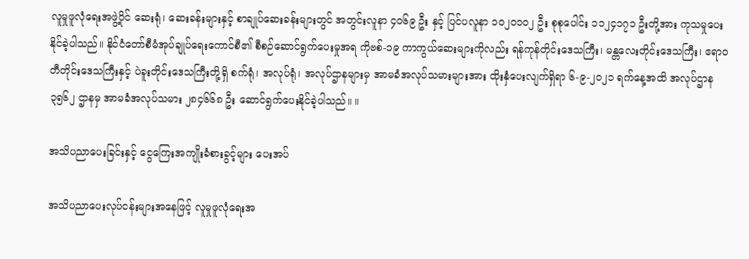လူမှုဖူလုံရေးအဖွဲ့ပိုင် ဆေးရုံ၊ ဆေးခန်းများနှင့် စာချုပ်ဆေးခန်းများတွင် အတွင်းလူနာ ၄၀၆၉ ဦး နှင့် ပြင်ပလူနာ ၁၀၂၀၁၀၂ ဦး စုစုပေါင်း ၁၁၂၄၁၇၁ ဦးတို့အား ကုသမှုပေးနိုင်ခဲ့ပါသည်။ နိုင်ငံတော်စီမံအုပ်ချုပ်ရေးကောင်စီ၏ စီစဉ်ဆောင်ရွက်ပေးမှုအရ ကိုဗစ်-၁၉ ကာကွယ်ဆေးများကိုလည်း ရန်ကုန်တိုင်းဒေသကြီး၊ မန္တလေးတိုင်းဒေသကြီး၊ ဧရာဝတီတိုင်းဒေသကြီးနှင့် ပဲခူးတိုင်းဒေသကြီးတို့ရှိ စက်ရုံ၊ အလုပ်ရုံ၊ အလုပ်ဌာနများမှ အာမခံအလုပ်သမားများအား ထိုးနှံပေးလျက်ရှိရာ ၆-၉-၂၀၂၁ ရက်နေ့အထိ အလုပ်ဌာန ၃၅၆၂ ဌာနမှ အာမခံအလုပ်သမား ၂၈၄၆၆၈ ဦး ဆောင်ရွက်ပေးနိုင်ခဲ့ပါသည်။ ။

အသိပညာပေးခြင်းနှင့် ငွေကြေးအကျိုးခံစားခွင့်များ ပေးအပ်

အသိပညာပေးလုပ်ငန်းများအနေဖြင့် လူမှုဖူလုံရေးအ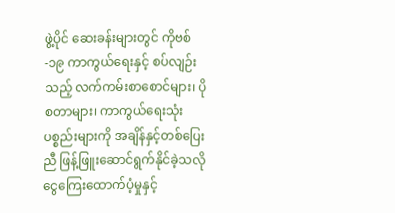ဖွဲ့ပိုင် ဆေးခန်းများတွင် ကိုဗစ်-၁၉ ကာကွယ်ရေးနှင့် စပ်လျဉ်းသည့် လက်ကမ်းစာစောင်များ၊ ပိုစတာများ၊ ကာကွယ်ရေးသုံးပစ္စည်းများကို အချိန်နှင့်တစ်ပြေးညီ ဖြန့်ဖြူးဆောင်ရွက်နိုင်ခဲ့သလို ငွေကြေးထောက်ပံ့မှုနှင့်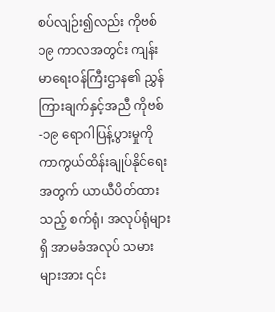စပ်လျဉ်း၍လည်း ကိုဗစ်၁၉ ကာလအတွင်း ကျန်းမာရေးဝန်ကြီးဌာန၏ ညွှန်ကြားချက်နှင့်အညီ ကိုဗစ်-၁၉ ရောဂါပြန့်ပွားမှုကို ကာကွယ်ထိန်းချုပ်နိုင်ရေးအတွက် ယာယီပိတ်ထားသည့် စက်ရုံ၊ အလုပ်ရုံများရှိ အာမခံအလုပ် သမားများအား ၎င်း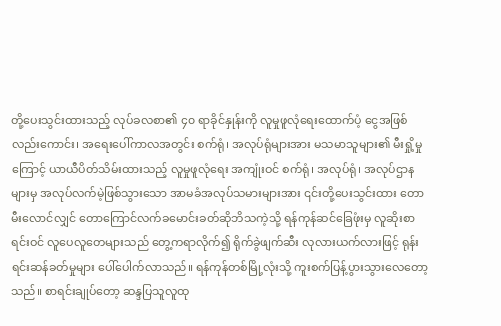တို့ပေးသွင်းထားသည့် လုပ်ခလစာ၏ ၄၀ ရာခိုင်နှုန်းကို လူမှုဖူလုံရေးထောက်ပံ့ ငွေအဖြစ်လည်းကောင်း၊ အရေးပေါ်ကာလအတွင်း စက်ရုံ၊ အလုပ်ရုံများအား မသမာသူများ၏ မီးရှို့မှုကြောင့် ယာယီပိတ်သိမ်းထားသည့် လူမှုဖူလုံရေး အကျုံးဝင် စက်ရုံ၊ အလုပ်ရုံ၊ အလုပ်ဌာနများမှ အလုပ်လက်မဲ့ဖြစ်သွားသော အာမခံအလုပ်သမားများအား ၎င်းတို့ပေးသွင်းထား တောမီးလောင်လျှင် တောကြောင်လက်ခမောင်းခတ်ဆိုဘိသကဲ့သို့ ရန်ကုန်ဆင်ခြေဖုံးမှ လူဆိုးစာရင်းဝင် လူပေလူတေများသည် တွေ့ကရာလိုက်၍ ရိုက်ခွဲဖျက်ဆီး လုလားယက်လားဖြင့် ရုန်းရင်းဆန်ခတ်မှုများ ပေါ်ပေါက်လာသည်။ ရန်ကုန်တစ်မြို့လုံးသို့ ကူးစက်ပြန့်ပွားသွားလေတော့သည်။ စာရင်းချုပ်တော့ ဆန္ဒပြသူလူထု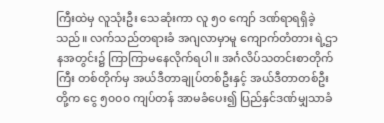ကြီးထဲမှ လူသုံးဦး သေဆုံးကာ လူ ၅၀ ကျော် ဒဏ်ရာရရှိခဲ့သည်။ လက်သည်တရားခံ အဂျလာမှာမူ ကျောက်တံတား ရဲ့ဌာနအတွင်း၌ ကြာကြာမနေလိုက်ရပါ။ အင်္ဂလိပ်သတင်းစာတိုက်ကြီး တစ်တိုက်မှ အယ်ဒီတာချုပ်တစ်ဦးနှင့် အယ်ဒီတာတစ်ဦးတို့က ငွေ ၅၀၀၀ ကျပ်တန် အာမခံပေး၍ ပြည်နှင်ဒဏ်မျှသာခံ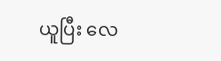ယူပြီး လေ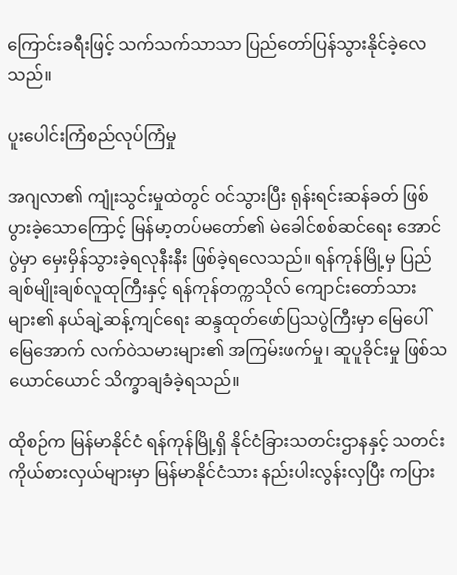ကြောင်းခရီးဖြင့် သက်သက်သာသာ ပြည်တော်ပြန်သွားနိုင်ခဲ့လေသည်။

ပူးပေါင်းကြံစည်လုပ်ကြံမှု

အဂျလာ၏ ကျုံးသွင်းမှုထဲတွင် ဝင်သွားပြီး ရုန်းရင်းဆန်ခတ် ဖြစ်ပွားခဲ့သောကြောင့် မြန်မာ့တပ်မတော်၏ မဲခေါင်စစ်ဆင်ရေး အောင်ပွဲမှာ မှေးမှိန်သွားခဲ့ရလုနီးနီး ဖြစ်ခဲ့ရလေသည်။ ရန်ကုန်မြို့မှ ပြည်ချစ်မျိုးချစ်လူထုကြီးနှင့် ရန်ကုန်တက္ကသိုလ် ကျောင်းတော်သားများ၏ နယ်ချဲ့ဆန့်ကျင်ရေး ဆန္ဒထုတ်ဖော်ပြသပွဲကြီးမှာ မြေပေါ်မြေအောက် လက်ဝဲသမားများ၏ အကြမ်းဖက်မှု၊ ဆူပူခိုင်းမှု ဖြစ်သယောင်ယောင် သိက္ခာချခံခဲ့ရသည်။

ထိုစဉ်က မြန်မာနိုင်ငံ ရန်ကုန်မြို့ရှိ နိုင်ငံခြားသတင်းဌာနနှင့် သတင်းကိုယ်စားလှယ်များမှာ မြန်မာနိုင်ငံသား နည်းပါးလွန်းလှပြီး ကပြား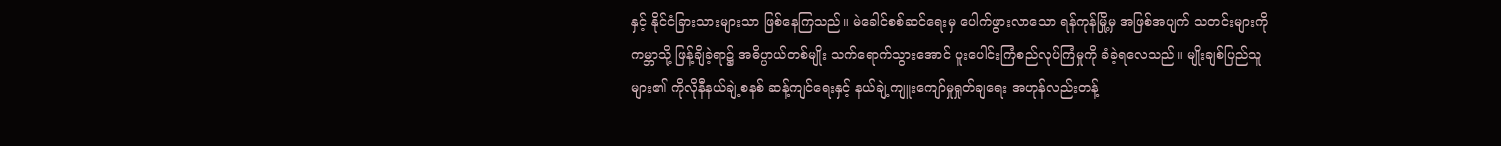နှင့် နိုင်ငံခြားသားများသာ ဖြစ်နေကြသည်။ မဲခေါင်စစ်ဆင်ရေးမှ ပေါက်ဖွားလာသော ရန်ကုန်မြို့မှ အဖြစ်အပျက် သတင်းများကို ကမ္ဘာသို့ ဖြန့်ချိခဲ့ရာ၌ အဓိပ္ပာယ်တစ်မျိုး သက်ရောက်သွားအောင် ပူးပေါင်းကြံစည်လုပ်ကြံမှုကို ခံခဲ့ရလေသည်။ မျိုးချစ်ပြည်သူများ၏ ကိုလိုနီနယ်ချဲ့စနစ် ဆန့်ကျင်ရေးနှင့် နယ်ချဲ့ကျူးကျော်မှုရှုတ်ချရေး အဟုန်လည်းတန့်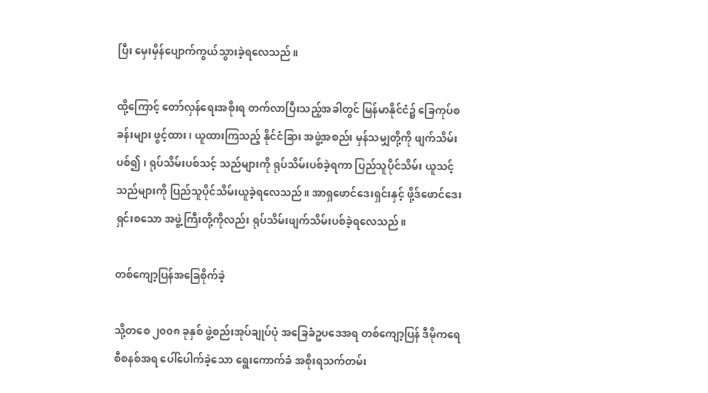ပြီး မှေးမှိန်ပျောက်ကွယ်သွားခဲ့ရလေသည်။

ထို့ကြောင့် တော်လှန်ရေးအစိုးရ တက်လာပြီးသည့်အခါတွင် မြန်မာနိုင်ငံ၌ ခြေကုပ်စခန်းများ ဖွင့်ထား၊ ယူထားကြသည့် နိုင်ငံခြား အဖွဲ့အစည်း မှန်သမျှတို့ကို ဖျက်သိမ်းပစ်၍၊ ရုပ်သိမ်းပစ်သင့် သည်များကို ရုပ်သိမ်းပစ်ခဲ့ရကာ ပြည်သူပိုင်သိမ်း ယူသင့်သည်များကို ပြည်သူပိုင်သိမ်းယူခဲ့ရလေသည်။ အာရှဖောင်ဒေးရှင်းနှင့် ဖို့ဒ်ဖောင်ဒေးရှင်းစသော အဖွဲ့ကြီးတို့ကိုလည်း ရုပ်သိမ်းဖျက်သိမ်းပစ်ခဲ့ရလေသည်။

တစ်ကျော့ပြန်အခြေစိုက်ခဲ့

သို့တစေ ၂၀၀၈ ခုနှစ် ဖွဲ့စည်းအုပ်ချုပ်ပုံ အခြေခံဥပဒေအရ တစ်ကျော့ပြန် ဒီမိုကရေစီစနစ်အရ ပေါ်ပေါက်ခဲ့သော ရွေးကောက်ခံ အစိုးရသက်တမ်း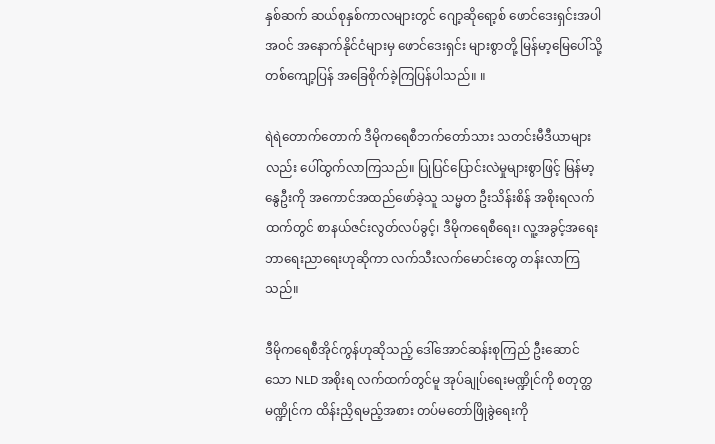နှစ်ဆက် ဆယ်စုနှစ်ကာလများတွင် ဂျော့ဆိုရော့စ် ဖောင်ဒေးရှင်းအပါအဝင် အနောက်နိုင်ငံများမှ ဖောင်ဒေးရှင်း များစွာတို့ မြန်မာ့မြေပေါ်သို့ တစ်ကျော့ပြန် အခြေစိုက်ခဲ့ကြပြန်ပါသည်။ ။

ရဲရဲတောက်တောက် ဒီမိုကရေစီဘက်တော်သား သတင်းမီဒီယာများလည်း ပေါ်ထွက်လာကြသည်။ ပြုပြင်ပြောင်းလဲမှုများစွာဖြင့် မြန်မာ့နွေဦးကို အကောင်အထည်ဖော်ခဲ့သူ သမ္မတ ဦးသိန်းစိန် အစိုးရလက်ထက်တွင် စာနယ်ဇင်းလွတ်လပ်ခွင့်၊ ဒီမိုကရေစီရေး၊ လူ့အခွင့်အရေး ဘာရေးညာရေးဟုဆိုကာ လက်သီးလက်မောင်းတွေ တန်းလာကြသည်။

ဒီမိုကရေစီအိုင်ကွန်ဟုဆိုသည့် ဒေါ်အောင်ဆန်းစုကြည် ဦးဆောင်သော NLD အစိုးရ လက်ထက်တွင်မူ အုပ်ချုပ်ရေးမဏ္ဍိုင်ကို စတုတ္ထမဏ္ဍိုင်က ထိန်းညှိရမည့်အစား တပ်မတော်ဖြိုခွဲရေးကို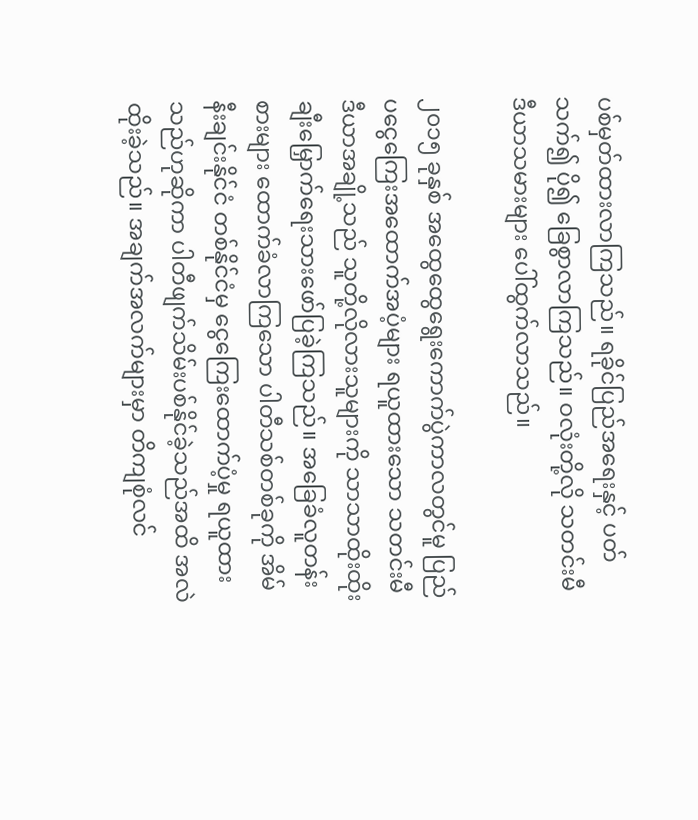ပစ်မှတ်ထားလာကြသည်။ ရခိုင်ပြည်အရေးနှင့် ပတ်သက်၍ ပို၍ ခြေစွာလာကြသည်။ ဝလုံးတို့လို သတင်းမီဒီယာသမားများ ပေါ်ထွက်လာသည်။

၂၀၁၅ ခုနှစ် အထွေထွေရွေးကောက်ပွဲကာလတွင်မူ ပြည်ပငွေကြေးအထောက်အပံ့များ ရယူထားသော သတင်းမီဒီယာအချို့သည် သူတို့လိုလားသူများကို သာသာထိုးထိုး ချီးမြှောက်ရေးသားဖော်ပြခဲ့ကြသည်။ အခြေခံလူတန်းစားများ ထောက်ခံလာကြသော ပါတီသစ်တစ်ခုကို အိမ်နီးချင်းနိုင်ငံ တစ်နိုင်ငံမှ ငွေကြေးထောက်ပံ့မှု ရယူထားသည်ဟုဆိုကာ ပါတီဖျက်သိမ်းပစ်နိုင်ခဲ့သည်အထိ အလဲထိုးခဲ့သည်။ အချက်အလက်များမှာ တိကျစုံလင်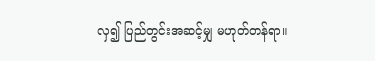လှ၍ ပြည်တွင်းအဆင့်မျှ မဟုတ်တန်ရာ။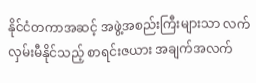နိုင်ငံတကာအဆင့် အဖွဲ့အစည်းကြီးများသာ လက်လှမ်းမီနိုင်သည့် စာရင်းဇယား အချက်အလက်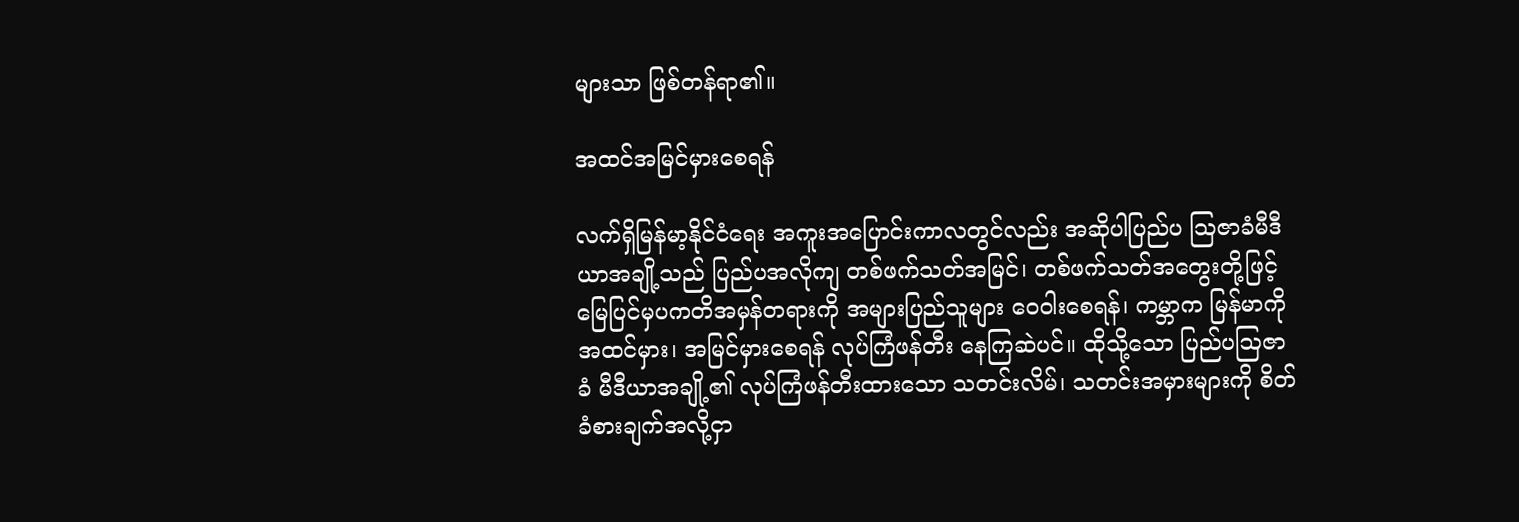များသာ ဖြစ်တန်ရာ၏။

အထင်အမြင်မှားစေရန်

လက်ရှိမြန်မာ့နိုင်ငံရေး အကူးအပြောင်းကာလတွင်လည်း အဆိုပါပြည်ပ ဩဇာခံမီဒီယာအချို့သည် ပြည်ပအလိုကျ တစ်ဖက်သတ်အမြင်၊ တစ်ဖက်သတ်အတွေးတို့ဖြင့် မြေပြင်မှပကတိအမှန်တရားကို အများပြည်သူများ ဝေဝါးစေရန်၊ ကမ္ဘာက မြန်မာကို အထင်မှား၊ အမြင်မှားစေရန် လုပ်ကြံဖန်တီး နေကြဆဲပင်။ ထိုသို့သော ပြည်ပဩဇာခံ မီဒီယာအချို့၏ လုပ်ကြံဖန်တီးထားသော သတင်းလိမ်၊ သတင်းအမှားများကို စိတ်ခံစားချက်အလို့ငှာ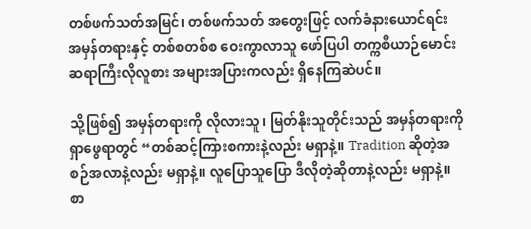တစ်ဖက်သတ်အမြင်၊ တစ်ဖက်သတ် အတွေးဖြင့် လက်ခံနားယောင်ရင်း အမှန်တရားနှင့် တစ်စတစ်စ ဝေးကွာလာသူ ဖော်ပြပါ တက္ကစီယာဉ်မောင်း ဆရာကြီးလိုလူစား အများအပြားကလည်း ရှိနေကြဆဲပင်။

သို့ဖြစ်၍ အမှန်တရားကို လိုလားသူ၊ မြတ်နိုးသူတိုင်းသည် အမှန်တရားကို ရှာဖွေရာတွင် “တစ်ဆင့်ကြားစကားနဲ့လည်း မရှာနဲ့။ Tradition ဆိုတဲ့အစဉ်အလာနဲ့လည်း မရှာနဲ့။ လူပြောသူပြော ဒီလိုတဲ့ဆိုတာနဲ့လည်း မရှာနဲ့။ စာ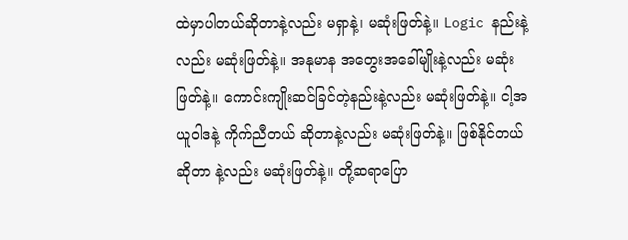ထဲမှာပါတယ်ဆိုတာနဲ့လည်း မရှာနဲ့၊ မဆုံးဖြတ်နဲ့။ Logic နည်းနဲ့လည်း မဆုံးဖြတ်နဲ့။ အနုမာန အတွေးအခေါ်မျိုးနဲ့လည်း မဆုံးဖြတ်နဲ့။ ကောင်းကျိုးဆင်ခြင်တဲ့နည်းနဲ့လည်း မဆုံးဖြတ်နဲ့။ ငါ့အယူဝါဒနဲ့ ကိုက်ညီတယ် ဆိုတာနဲ့လည်း မဆုံးဖြတ်နဲ့။ ဖြစ်နိုင်တယ်ဆိုတာ နဲ့လည်း မဆုံးဖြတ်နဲ့။ တို့ဆရာပြော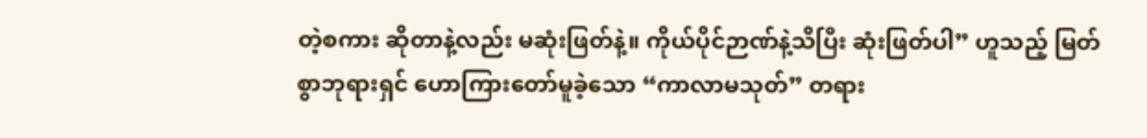တဲ့စကား ဆိုတာနဲ့လည်း မဆုံးဖြတ်နဲ့။ ကိုယ်ပိုင်ဉာဏ်နဲ့သိပြီး ဆုံးဖြတ်ပါ” ဟူသည့် မြတ်စွာဘုရားရှင် ဟောကြားတော်မူခဲ့သော “ကာလာမသုတ်” တရား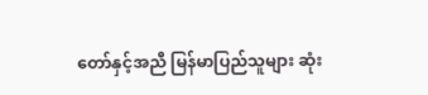တော်နှင့်အညီ မြန်မာပြည်သူများ ဆုံး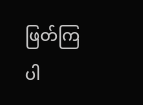ဖြတ်ကြပါ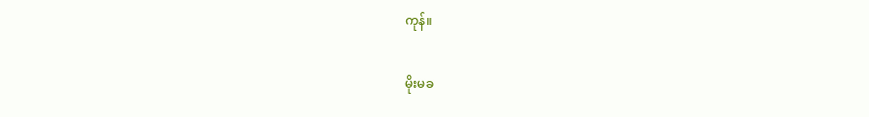ကုန်။

မိုးမခ